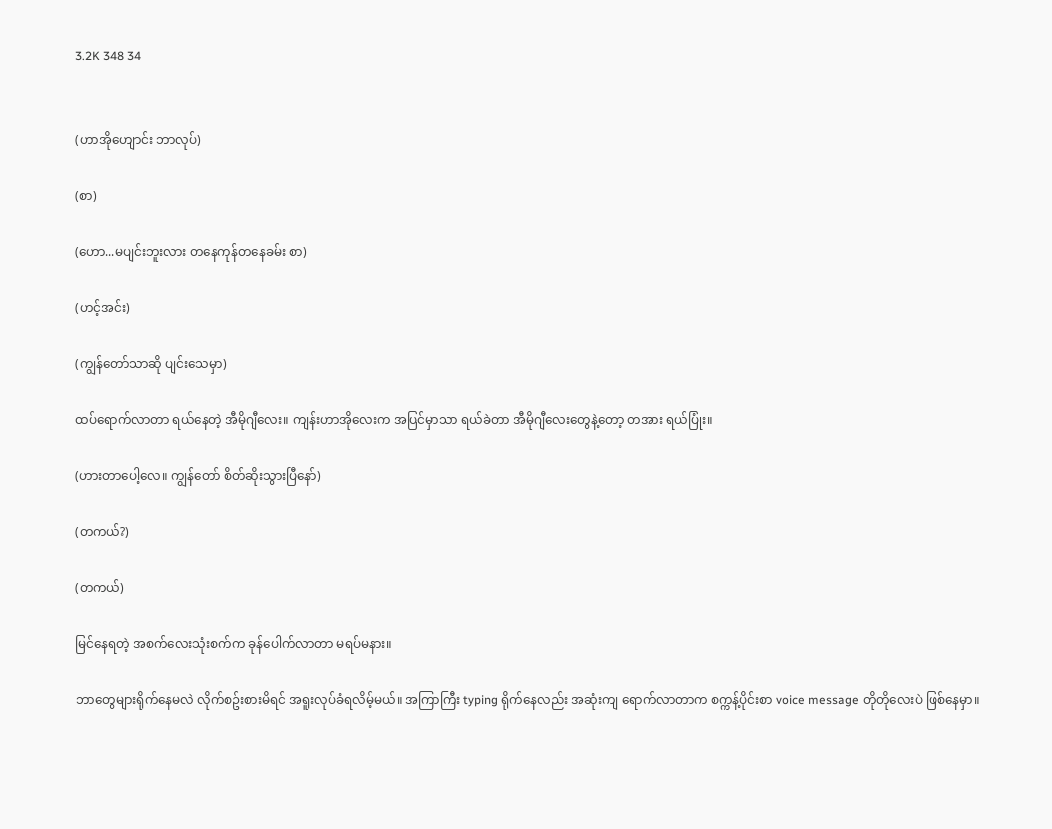3.2K 348 34


(ဟာအိုဟျောင်း ဘာလုပ်)

(စာ)

(ဟော...မပျင်းဘူးလား တနေကုန်တနေခမ်း စာ)

(ဟင့်အင်း)

(ကျွန်တော်သာဆို ပျင်းသေမှာ)

ထပ်ရောက်လာတာ ရယ်နေတဲ့ အီမိုဂျီလေး။ ကျန်းဟာအိုလေးက အပြင်မှာသာ ရယ်ခဲတာ အီမိုဂျီလေးတွေနဲ့တော့ တအား ရယ်ပြုံး။

(ဟားတာပေါ့လေ။ ကျွန်တော် စိတ်ဆိုးသွားပြီနော်)

(တကယ်?)

(တကယ်)

မြင်နေရတဲ့ အစက်လေးသုံးစက်က ခုန်ပေါက်လာတာ မရပ်မနား။

ဘာတွေများရိုက်နေမလဲ လိုက်စဥ်းစားမိရင် အရူးလုပ်ခံရလိမ့်မယ်။ အကြာကြီး typing ရိုက်နေလည်း အဆုံးကျ ရောက်လာတာက စက္ကန့်ပိုင်းစာ voice message တိုတိုလေးပဲ ဖြစ်နေမှာ။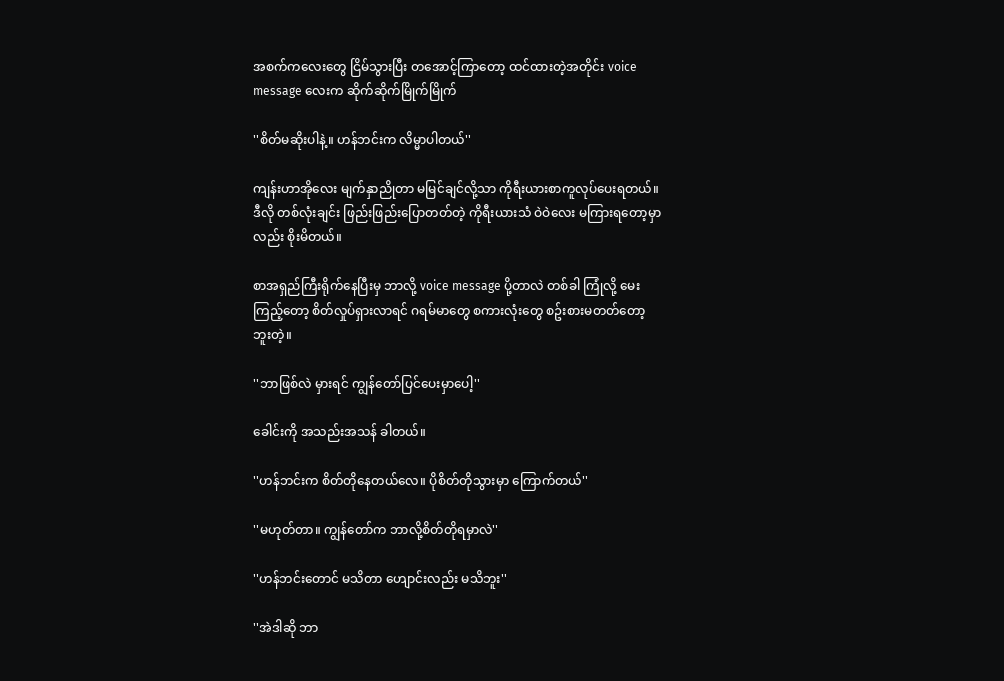အစက်ကလေးတွေ ငြိမ်သွားပြီး တအောင့်ကြာတော့ ထင်ထားတဲ့အတိုင်း voice message လေးက ဆိုက်ဆိုက်မြိုက်မြိုက်

''စိတ်မဆိုးပါနဲ့။ ဟန်ဘင်းက လိမ္မာပါတယ်''

ကျန်းဟာအိုလေး မျက်နှာညိုတာ မမြင်ချင်လို့သာ ကိုရီးယားစာကူလုပ်ပေးရတယ်။ ဒီလို တစ်လုံးချင်း ဖြည်းဖြည်းပြောတတ်တဲ့ ကိုရီးယားသံ ဝဲဝဲလေး မကြားရတော့မှာလည်း စိုးမိတယ်။

စာအရှည်ကြီးရိုက်နေပြီးမှ ဘာလို့ voice message ပို့တာလဲ တစ်ခါ ကြုံလို့ မေးကြည့်တော့ စိတ်လှုပ်ရှားလာရင် ဂရမ်မာတွေ စကားလုံးတွေ စဥ်းစားမတတ်တော့ဘူးတဲ့။

''ဘာဖြစ်လဲ မှားရင် ကျွန်တော်ပြင်ပေးမှာပေါ့''

ခေါင်းကို အသည်းအသန် ခါတယ်။

''ဟန်ဘင်းက စိတ်တိုနေတယ်လေ။ ပိုစိတ်တိုသွားမှာ ကြောက်တယ်''

''မဟုတ်တာ။ ကျွန်တော်က ဘာလို့စိတ်တိုရမှာလဲ''

''ဟန်ဘင်းတောင် မသိတာ ဟျောင်းလည်း မသိဘူး''

''အဲဒါဆို ဘာ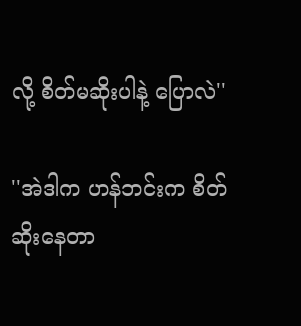လို့ စိတ်မဆိုးပါနဲ့ ပြောလဲ''

''အဲဒါက ဟန်ဘင်းက စိတ်ဆိုးနေတာ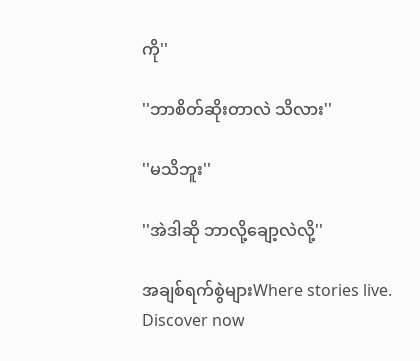ကို''

''ဘာစိတ်ဆိုးတာလဲ သိလား''

''မသိဘူး''

''အဲဒါဆို ဘာလို့ချော့လဲလို့''

အချစ်ရက်စွဲများWhere stories live. Discover now